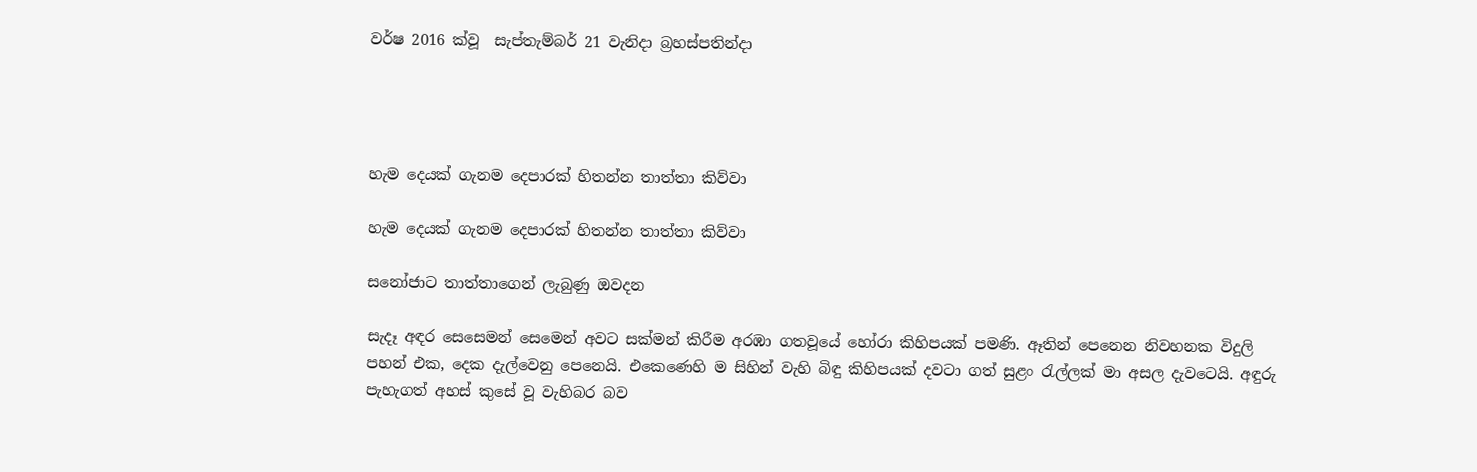වර්ෂ 2016 ක්වූ  සැප්තැම්බර් 21 වැනිදා බ්‍රහස්පතින්දා




හැම දෙයක් ගැනම දෙපාරක් හිතන්න තාත්තා කිව්වා

හැම දෙයක් ගැනම දෙපාරක් හිතන්න තාත්තා කිව්වා

සනෝජාට තාත්තාගෙන් ලැබුණු ඔවදන

සැදෑ අඳර සෙසෙමන් සෙමෙන් අවට සක්මන් කිරීම අරඹා ගතවූයේ හෝරා කිහිපයක් පමණි. ඈතින් පෙනෙන නිවහනක විදුලි පහන් එක, දෙක දැල්වෙනු පෙනෙයි. එකෙණෙහි ම සිහින් වැහි බිඳු කිහිපයක් දවටා ගත් සුළං රැල්ලක් මා අසල දැවටෙයි. අඳුරු පැහැගත් අහස් කුසේ වූ වැහිබර බව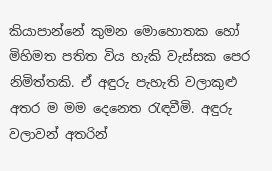කියාපාන්නේ කුමන මොහොතක හෝ මිහිමත පතිත විය හැකි වැස්සක පෙර නිමිත්තකි. ඒ අඳුරු පැහැති වලාකුළු අතර ම මම දෙනෙත රැඳවීමි. අඳුරු වලාවන් අතරින්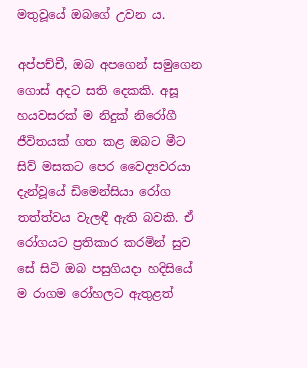මතුවූයේ ඔබගේ උවන ය.

අප්පච්චී, ඔබ අපගෙන් සමුගෙන ගොස් අදට සති දෙකකි. අසූ හයවසරක් ම නිදුක් නිරෝගී ජීවිතයක් ගත කළ ඔබට මීට සිව් මසකට පෙර වෛද්‍යවරයා දැන්වූයේ ඩිමෙන්සියා රෝග තත්ත්වය වැලඳී ඇති බවකි. ඒ රෝගයට ප්‍රතිකාර කරමින් සුව සේ සිටි ඔබ පසුගියදා හදිසියේ ම රාගම රෝහලට ඇතුළත්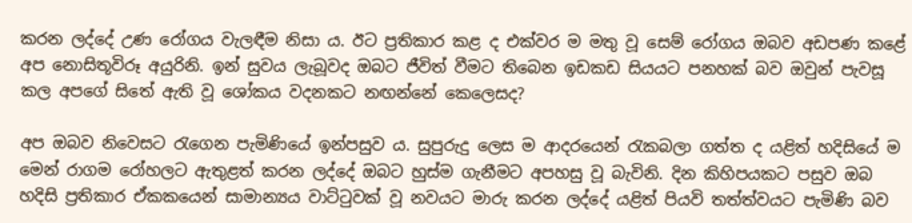කරන ලද්දේ උණ රෝගය වැලඳීම නිසා ය. ඊට ප්‍රතිකාර කළ ද එක්වර ම මතු වූ සෙම් රෝගය ඔබව අඩපණ කළේ අප නොසිතූවිරූ අයුරිනි. ඉන් සුවය ලැබූවද ඔබට ජීවිත් වීමට තිබෙන ඉඩකඩ සියයට පනහක් බව ඔවුන් පැවසූ කල අපගේ සිතේ ඇති වූ ශෝකය වදනකට නඟන්නේ කෙලෙසද?

අප ඔබව නිවෙසට රැගෙන පැමිණියේ ඉන්පසුව ය. සුපුරුදු ලෙස ම ආදරයෙන් රැකබලා ගත්ත ද යළිත් හදිසියේ ම මෙන් රාගම රෝහලට ඇතුළත් කරන ලද්දේ ඔබට හුස්ම ගැනීමට අපහසු වූ බැවිනි. දින කිහිපයකට පසුව ඔබ හදිසි ප්‍රතිකාර ඒකකයෙන් සාමාන්‍යය වාට්ටුවක් වූ නවයට මාරු කරන ලද්දේ යළිත් පියවි තත්ත්වයට පැමිණි බව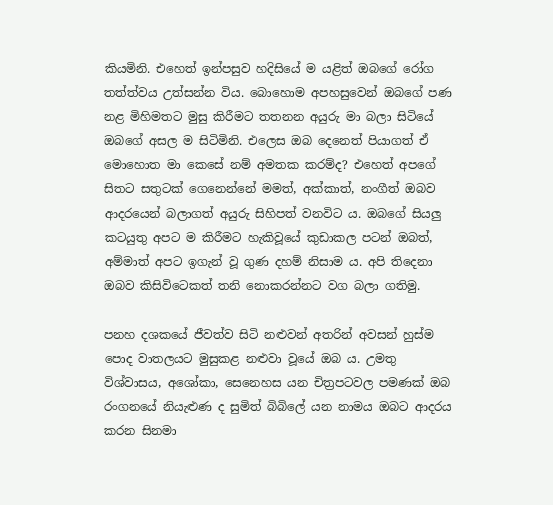කියමිනි. එහෙත් ඉන්පසුව හදිසියේ ම යළිත් ඔබගේ රෝග තත්ත්වය උත්සන්න විය. බොහොම අපහසුවෙන් ඔබගේ පණ නළ මිහිමතට මුසු කිරීමට තතනන අයුරු මා බලා සිටියේ ඔබගේ අසල ම සිටිමිනි. එලෙස ඔබ දෙනෙත් පියාගත් ඒ මොහොත මා කෙසේ නම් අමතක කරම්ද? එහෙත් අපගේ සිතට සතුටක් ගෙනෙන්නේ මමත්, අක්කාත්, නංගීත් ඔබව ආදරයෙන් බලාගත් අයුරු සිහිපත් වනවිට ය. ඔබගේ සියලු කටයුතු අපට ම කිරීමට හැකිවූයේ කුඩාකල පටන් ඔබත්, අම්මාත් අපට ඉගැන් වූ ගුණ දහම් නිසාම ය. අපි තිදෙනා ඔබව කිසිවිටෙකත් තනි නොකරන්නට වග බලා ගතිමු.

පනහ දශකයේ ජීවත්ව සිටි නළුවන් අතරින් අවසන් හුස්ම පොද වාතලයට මුසුකළ නළුවා වූයේ ඔබ ය. උමතු විශ්වාසය, අශෝකා, සෙනෙහස යන චිත්‍රපටවල පමණක් ඔබ රංගනයේ නියැළුණ ද සුමිත් බිබිලේ යන නාමය ඔබට ආදරය කරන සිනමා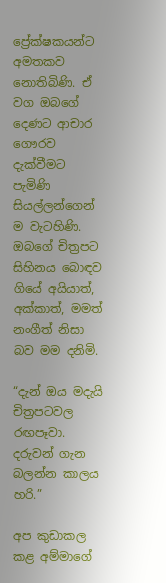ප්‍රේක්ෂකයන්ට අමතකව නොතිබිණි. ඒ වග ඔබගේ දෙණට ආචාර ගෞරව දැක්වීමට පැමිණි සියල්ලන්ගෙන් ම වැටහිණි. ඔබගේ චිත්‍රපට සිහිනය බොඳව ගියේ අයියාත්, අක්කාත්, මමත් නංගීත් නිසා බව මම දනිමි.

“දැන් ඔය මදැයි චිත්‍රපටවල රඟපෑවා. දරුවන් ගැන බලන්න කාලය හරි.”

අප කුඩාකල කළ අම්මාගේ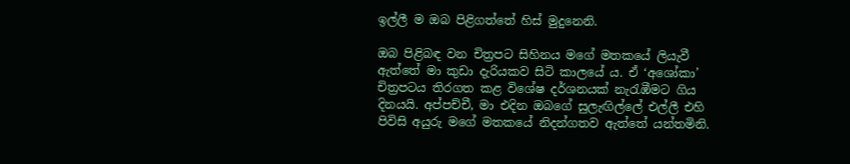ඉල්ලී ම ඔබ පිළිගත්තේ හිස් මුදුනෙනි.

ඔබ පිළිබඳ වන චිත්‍රපට සිහිනය මගේ මතකයේ ලියැවී ඇත්තේ මා කුඩා දැරියකව සිටි කාලයේ ය. ඒ ‘අශෝකා’ චිත්‍රපටය තිරගත කළ විශේෂ දර්ශනයක් නැරැඹීමට ගිය දිනයයි. අප්පච්චී, මා එදින ඔබගේ සුලැඟිල්ලේ එල්ලී එහි පිවිසි අයුරු මගේ මතකයේ නිදන්ගතව ඇත්තේ යන්තමිනි.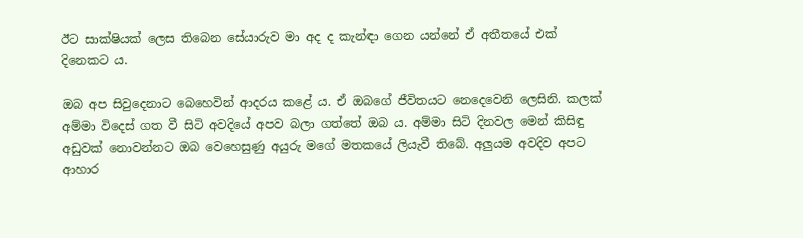ඊට සාක්ෂියක් ලෙස තිබෙන සේයාරුව මා අද ද කැන්ඳා ගෙන යන්නේ ඒ අතීතයේ එක් දිනෙකට ය.

ඔබ අප සිවුදෙනාට බෙහෙවින් ආදරය කළේ ය. ඒ ඔබගේ ජීවිතයට නෙදෙවෙනි ලෙසිනි. කලක් අම්මා විදෙස් ගත වී සිටි අවදියේ අපව බලා ගත්තේ ඔබ ය. අම්මා සිටි දිනවල මෙන් කිසිඳු අඩුවක් නොවන්නට ඔබ වෙහෙසුණු අයුරු මගේ මතකයේ ලියැවී තිබේ. අලුයම අවදිව අපට ආහාර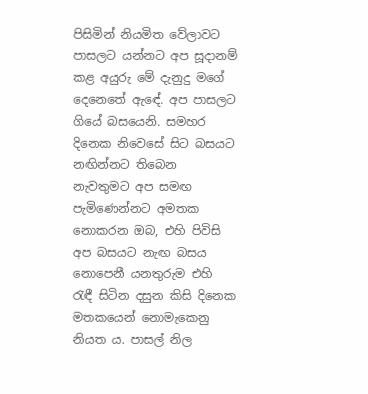පිසිමින් නියමිත වේලාවට පාසලට යන්නට අප සූදානම් කළ අයුරු මේ දැනුදු මගේ දෙනෙතේ ඇඳේ. අප පාසලට ගියේ බසයෙනි. සමහර දිනෙක නිවෙසේ සිට බසයට නඟින්නට තිබෙන නැවතුමට අප සමඟ පැමිණෙන්නට අමතක නොකරන ඔබ, එහි පිවිසි අප බසයට නැඟ බසය නොපෙනී යනතුරුම එහි රැඳී සිටින දසුන කිසි දිනෙක මතකයෙන් නොමැකෙනු නියත ය. පාසල් නිල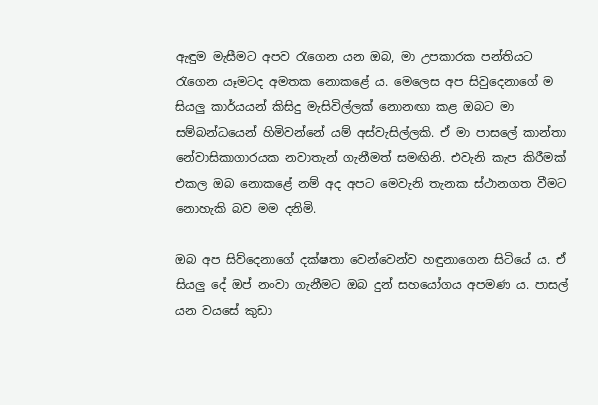ඇඳුම මැසීමට අපව රැගෙන යන ඔබ, මා උපකාරක පන්තියට රැගෙන යෑමටද අමතක නොකළේ ය. මෙලෙස අප සිවුදෙනාගේ ම සියලු කාර්යයන් කිසිදු මැසිවිල්ලක් නොනඟා කළ ඔබට මා සම්බන්ධයෙන් හිමිවන්නේ යම් අස්වැසිල්ලකි. ඒ මා පාසලේ කාන්තා නේවාසිකාගාරයක නවාතැන් ගැනීමත් සමඟිනි. එවැනි කැප කිරීමක් එකල ඔබ නොකළේ නම් අද අපට මෙවැනි තැනක ස්ථානගත වීමට නොහැකි බව මම දනිමි.

ඔබ අප සිව්දෙනාගේ දක්ෂතා වෙන්වෙන්ව හඳුනාගෙන සිටියේ ය. ඒ සියලු දේ ඔප් නංවා ගැනීමට ඔබ දුන් සහයෝගය අපමණ ය. පාසල් යන වයසේ කුඩා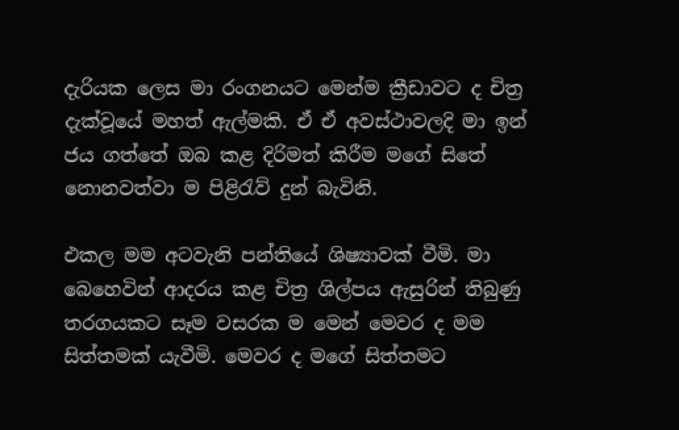දැරියක ලෙස මා රංගනයට මෙන්ම ක්‍රීඩාවට ද චිත්‍ර දැක්වූයේ මහත් ඇල්මකි. ඒ ඒ අවස්ථාවලදි මා ඉන් ජය ගත්තේ ඔබ කළ දිරිමත් කිරීම මගේ සිතේ නොනවත්වා ම පිළිරැව් දුන් බැවිනි.

එකල මම අටවැනි පන්තියේ ශිෂ්‍යාවක් වීමි. මා බෙහෙවින් ආදරය කළ චිත්‍ර ශිල්පය ඇසුරින් තිබුණු තරගයකට සෑම වසරක ම මෙන් මෙවර ද මම සිත්තමක් යැවීමි. මෙවර ද මගේ සිත්තමට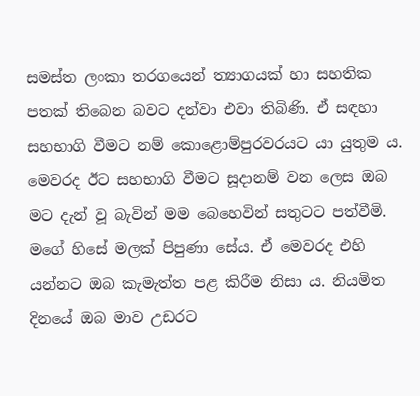සමස්ත ලංකා තරගයෙන් ත්‍යාගයක් හා සහතික පතක් තිබෙන බවට දන්වා එවා තිබිණි. ඒ සඳහා සහභාගි වීමට නම් කොළොම්පුරවරයට යා යුතුම ය. මෙවරද ඊට සහභාගි වීමට සූදානම් වන ලෙස ඔබ මට දැන් වූ බැවින් මම බෙහෙවින් සතුටට පත්වීමි. මගේ හිසේ මලක් පිපුණා සේය. ඒ මෙවරද එහි යන්නට ඔබ කැමැත්ත පළ කිරීම නිසා ය. නියමිත දිනයේ ඔබ මාව උඩරට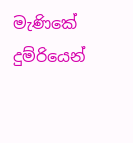මැණිකේ දුම්රියෙන්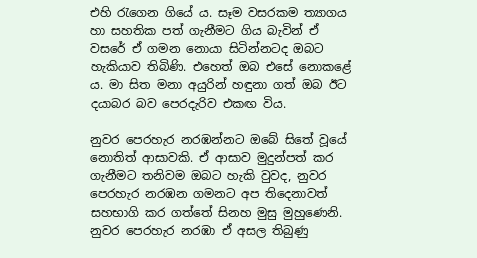එහි රැගෙන ගියේ ය. සෑම වසරකම ත්‍යාගය හා සහතික පත් ගැනීමට ගිය බැවින් ඒ වසරේ ඒ ගමන නොයා සිටින්නටද ඔබට හැකියාව තිබිණි. එහෙත් ඔබ එසේ නොකළේ ය. මා සිත මනා අයුරින් හඳුනා ගත් ඔබ ඊට දයාබර බව පෙරදැරිව එකඟ විය.

නුවර පෙරහැර නරඹන්නට ඔබේ සිතේ වූයේ නොතිත් ආසාවකි. ඒ ආසාව මුදුන්පත් කර ගැනීමට තනිවම ඔබට හැකි වුවද, නුවර පෙරහැර නරඹන ගමනට අප තිදෙනාවත් සහභාගි කර ගත්තේ සිනහ මුසු මුහුණෙනි. නුවර පෙරහැර නරඹා ඒ අසල තිබුණු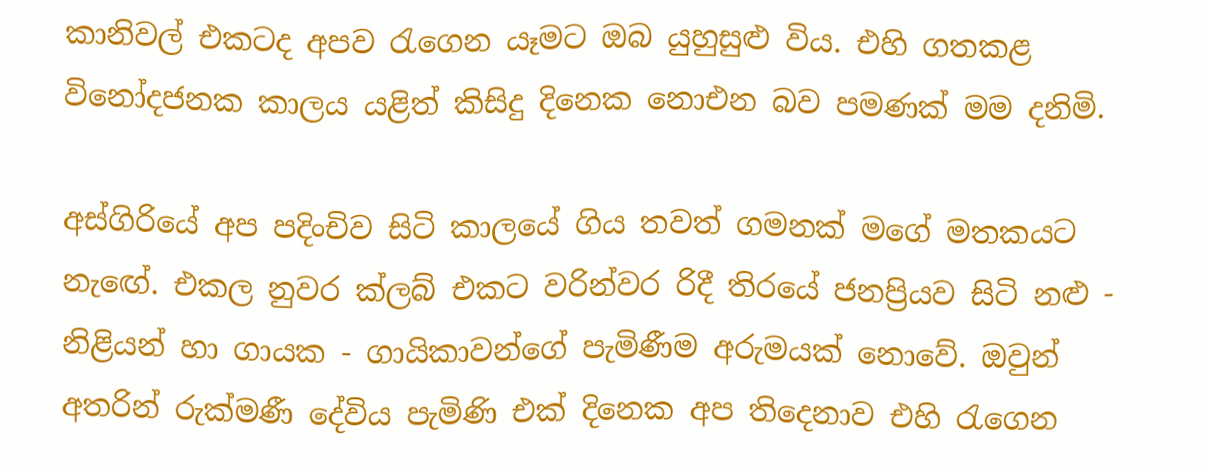කානිවල් එකටද අපව රැගෙන යෑමට ඔබ යුහුසුළු විය. එහි ගතකළ විනෝදජනක කාලය යළිත් කිසිදු දිනෙක නොඑන බව පමණක් මම දනිමි.

අස්ගිරියේ අප පදිංචිව සිටි කාලයේ ගිය තවත් ගමනක් මගේ මතකයට නැඟේ. එකල නුවර ක්ලබ් එකට වරින්වර රිදී තිරයේ ජනප්‍රියව සිටි නළු - නිළියන් හා ගායක - ගායිකාවන්ගේ පැමිණීම අරුමයක් නොවේ. ඔවුන් අතරින් රුක්මණී දේවිය පැමිණි එක් දිනෙක අප තිදෙනාව එහි රැගෙන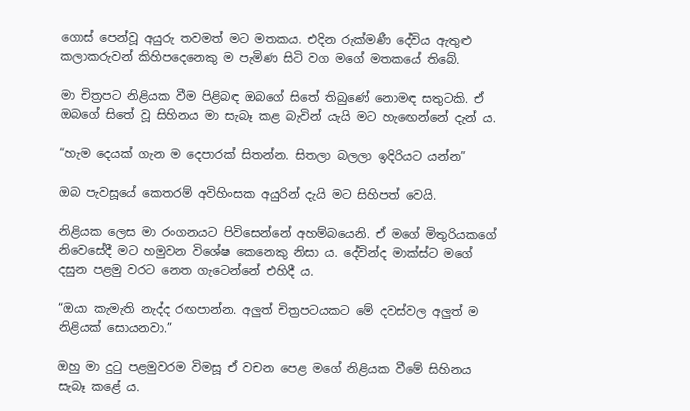ගොස් පෙන්වූ අයුරු තවමත් මට මතකය. එදින රුක්මණී දේවිය ඇතුළු කලාකරුවන් කිහිපදෙනෙකු ම පැමිණ සිටි වග මගේ මතකයේ තිබේ.

මා චිත්‍රපට නිළියක වීම පිළිබඳ ඔබගේ සිතේ තිබුණේ නොමඳ සතුටකි. ඒ ඔබගේ සිතේ වූ සිහිනය මා සැබෑ කළ බැවින් යැයි මට හැඟෙන්නේ දැන් ය.

“හැම දෙයක් ගැන ම දෙපාරක් සිතන්න. සිතලා බලලා ඉදිරියට යන්න”

ඔබ පැවසූයේ කෙතරම් අවිහිංසක අයුරින් දැයි මට සිහිපත් වෙයි.

නිළියක ලෙස මා රංගනයට පිවිසෙන්නේ අහම්බයෙනි. ඒ මගේ මිතුරියකගේ නිවෙසේදී මට හමුවන විශේෂ කෙනෙකු නිසා ය. දේවින්ද මාක්ස්ට මගේ දසුන පළමු වරට නෙත ගැටෙන්නේ එහිදී ය.

“ඔයා කැමැති නැද්ද රඟපාන්න. අලුත් චිත්‍රපටයකට මේ දවස්වල අලුත් ම නිළියක් සොයනවා.”

ඔහු මා දුටු පළමුවරම විමසූ ඒ වචන පෙළ මගේ නිළියක වීමේ සිහිනය සැබෑ කළේ ය.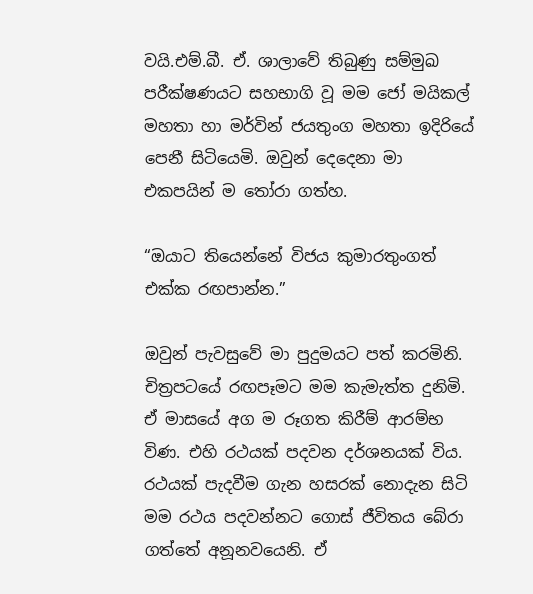වයි.එම්.බී. ඒ. ශාලාවේ තිබුණු සම්මුඛ පරීක්ෂණයට සහභාගි වූ මම ජෝ මයිකල් මහතා හා මර්වින් ජයතුංග මහතා ඉදිරියේ පෙනී සිටියෙමි. ඔවුන් දෙදෙනා මා එකපයින් ම තෝරා ගත්හ.

“ඔයාට තියෙන්නේ විජය කුමාරතුංගත් එක්ක රඟපාන්න.”

ඔවුන් පැවසුවේ මා පුදුමයට පත් කරමිනි. චිත්‍රපටයේ රඟපෑමට මම කැමැත්ත දුනිමි. ඒ මාසයේ අග ම රූගත කිරීම් ආරම්භ විණ. එහි රථයක් පදවන දර්ශනයක් විය. රථයක් පැදවීම ගැන හසරක් නොදැන සිටි මම රථය පදවන්නට ගොස් ජීවිතය බේරා ගත්තේ අනූනවයෙනි. ඒ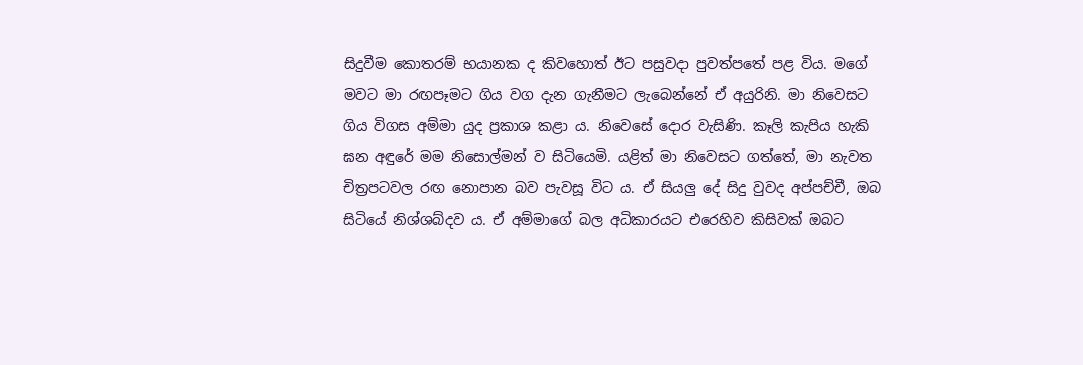සිදුවීම කොතරම් භයානක ද කිවහොත් ඊට පසුවදා පුවත්පතේ පළ විය. මගේ මවට මා රඟපෑමට ගිය වග දැන ගැනීමට ලැබෙන්නේ ඒ අයුරිනි. මා නිවෙසට ගිය විගස අම්මා යුද ප්‍රකාශ කළා ය. නිවෙසේ දොර වැසිණි. කෑලි කැපිය හැකි ඝන අඳුරේ මම නිසොල්මන් ව සිටියෙමි. යළිත් මා නිවෙසට ගත්තේ, මා නැවත චිත්‍රපටවල රඟ නොපාන බව පැවසූ විට ය. ඒ සියලු දේ සිදු වුවද අප්පච්චී, ඔබ සිටියේ නිශ්ශබ්දව ය. ඒ අම්මාගේ බල අධිකාරයට එරෙහිව කිසිවක් ඔබට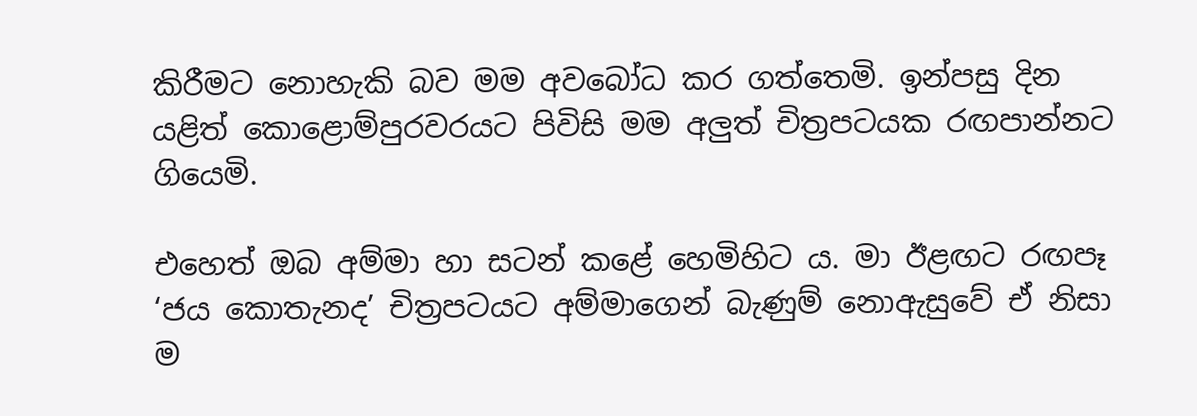කිරීමට නොහැකි බව මම අවබෝධ කර ගත්තෙමි. ඉන්පසු දින යළිත් කොළොම්පුරවරයට පිවිසි මම අලුත් චිත්‍රපටයක රඟපාන්නට ගියෙමි.

එහෙත් ඔබ අම්මා හා සටන් කළේ හෙමිහිට ය. මා ඊළඟට රඟපෑ ‘ජය කොතැනද’ චිත්‍රපටයට අම්මාගෙන් බැණුම් නොඇසුවේ ඒ නිසා ම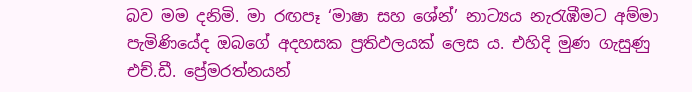බව මම දනිමි. මා රඟපෑ ‘මාෂා සහ ශේන්’ නාට්‍යය නැරැඹීමට අම්මා පැමිණියේද ඔබගේ අදහසක ප්‍රතිඵලයක් ලෙස ය. එහිදි මුණ ගැසුණු එච්.ඩී. ප්‍රේමරත්නයන්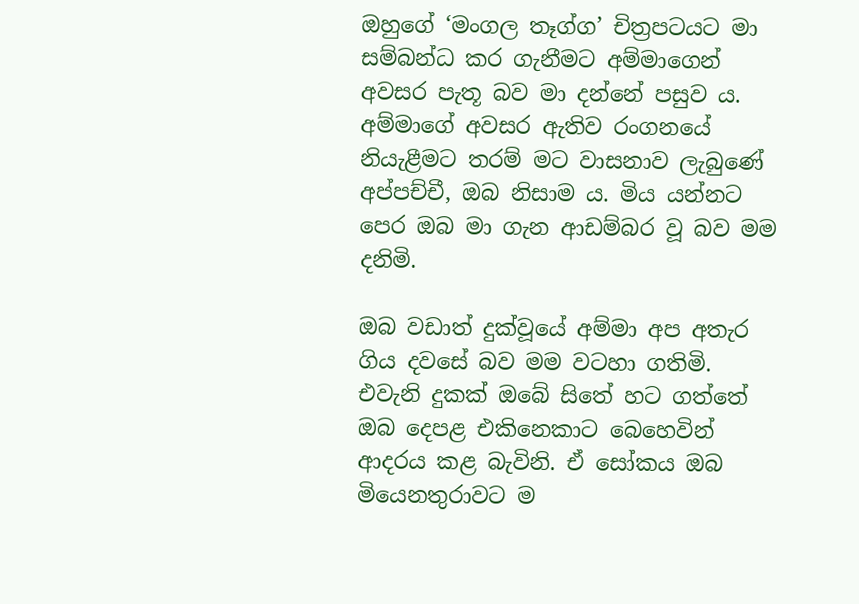ඔහුගේ ‘මංගල තෑග්ග’ චිත්‍රපටයට මා සම්බන්ධ කර ගැනීමට අම්මාගෙන් අවසර පැතූ බව මා දන්නේ පසුව ය. අම්මාගේ අවසර ඇතිව රංගනයේ නියැළීමට තරම් මට වාසනාව ලැබුණේ අප්පච්චී, ඔබ නිසාම ය. මිය යන්නට පෙර ඔබ මා ගැන ආඩම්බර වූ බව මම දනිමි.

ඔබ වඩාත් දුක්වූයේ අම්මා අප අතැර ගිය දවසේ බව මම වටහා ගතිමි. එවැනි දුකක් ඔබේ සිතේ හට ගත්තේ ඔබ දෙපළ එකිනෙකාට බෙහෙවින් ආදරය කළ බැවිනි. ඒ සෝකය ඔබ මියෙනතුරාවට ම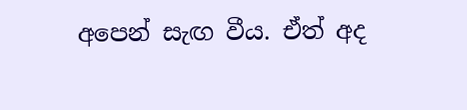අපෙන් සැඟ වීය. ඒත් අද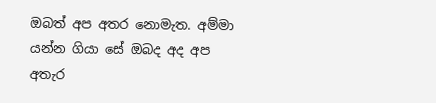ඔබත් අප අතර නොමැත. අම්මා යන්න ගියා‍ සේ ඔබද අද අප අතැර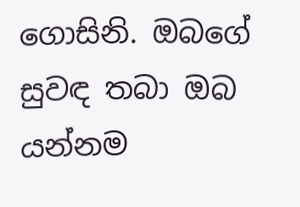ගොසිනි. ඔබගේ සුවඳ තබා ඔබ යන්නම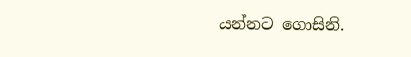යන්නට ගොසිනි.